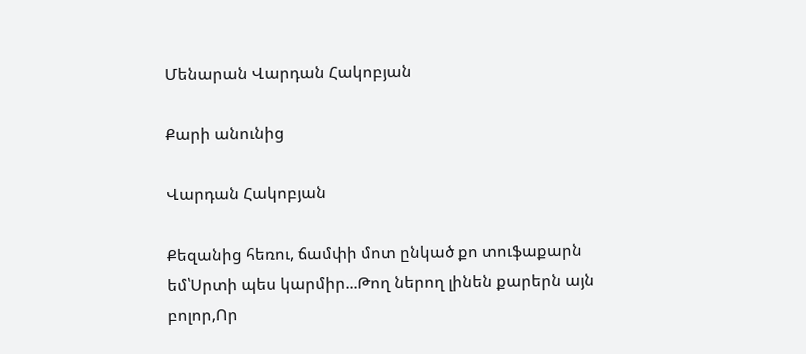Մենարան Վարդան Հակոբյան

Քարի անունից

Վարդան Հակոբյան

Քեզանից հեռու, ճամփի մոտ ընկած քո տուֆաքարն եմ՝Սրտի պես կարմիր...Թող ներող լինեն քարերն այն բոլոր,Որ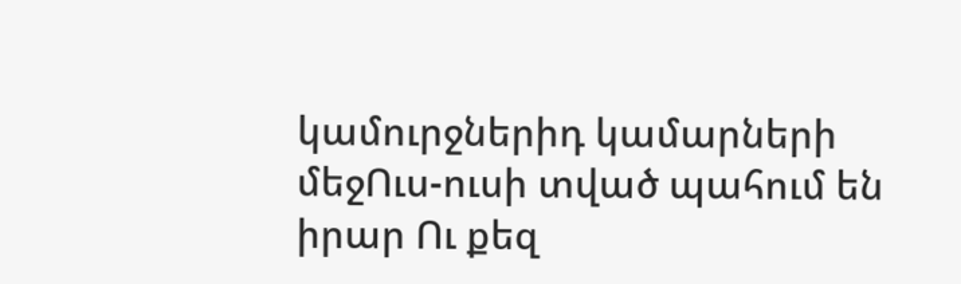կամուրջներիդ կամարների մեջՈւս-ուսի տված պահում են իրար Ու քեզ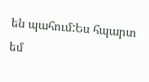են պահում:Ես հպարտ եմ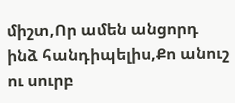միշտ,Որ ամեն անցորդ ինձ հանդիպելիս,Քո անուշ ու սուրբ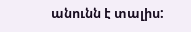անունն է տալիս: